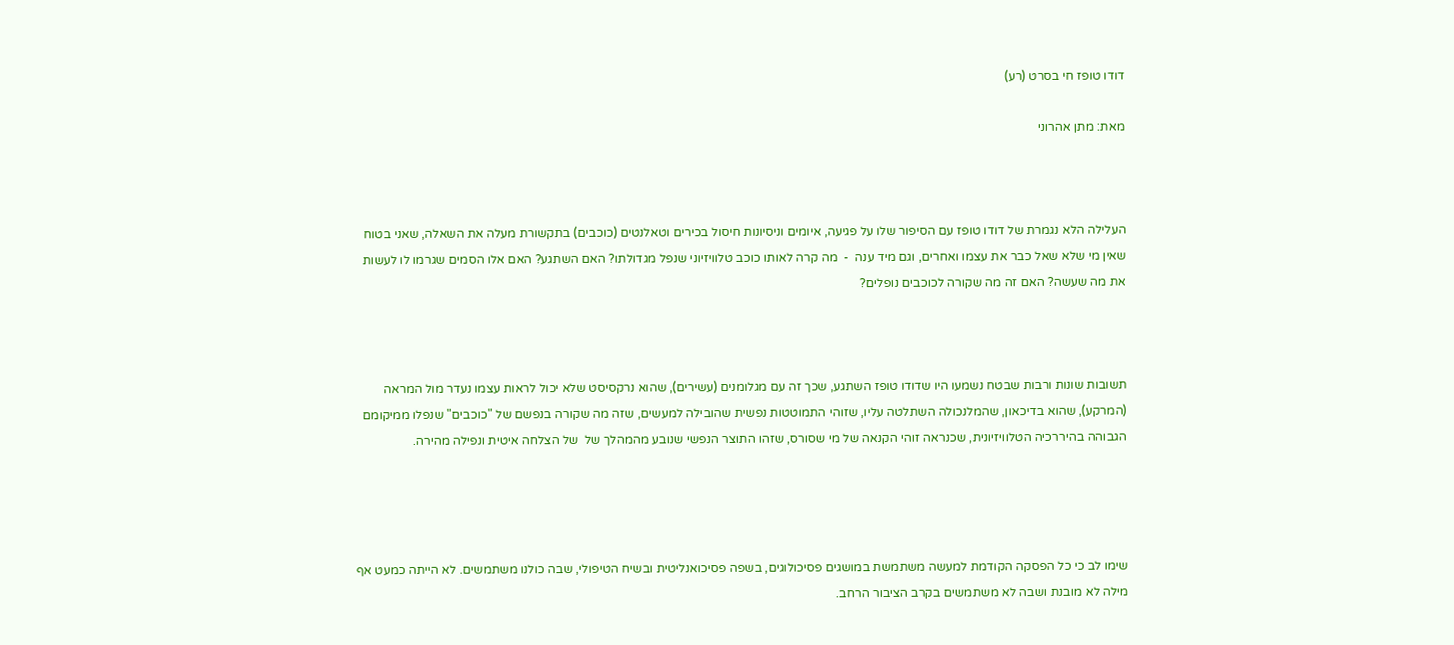דודו טופז חי בסרט (רע)

מאת: מתן אהרוני



העלילה הלא נגמרת של דודו טופז עם הסיפור שלו על פגיעה, איומים וניסיונות חיסול בכירים וטאלנטים (כוכבים) בתקשורת מעלה את השאלה, שאני בטוח שאין מי שלא שאל כבר את עצמו ואחרים, וגם מיד ענה  -  מה קרה לאותו כוכב טלוויזיוני שנפל מגדולתו? האם השתגע? האם אלו הסמים שגרמו לו לעשות את מה שעשה? האם זה מה שקורה לכוכבים נופלים?



תשובות שונות ורבות שבטח נשמעו היו שדודו טופז השתגע, שכך זה עם מגלומנים (עשירים), שהוא נרקסיסט שלא יכול לראות עצמו נעדר מול המראה (המרקע), שהוא בדיכאון, שהמלנכולה השתלטה עליו, שזוהי התמוטטות נפשית שהובילה למעשים, שזה מה שקורה בנפשם של "כוכבים" שנפלו ממיקומם הגבוהה בהיררכיה הטלוויזיונית, שכנראה זוהי הקנאה של מי שסורס, שזהו התוצר הנפשי שנובע מהמהלך של  של הצלחה איטית ונפילה מהירה.




שימו לב כי כל הפסקה הקודמת למעשה משתמשת במושגים פסיכולוגים, בשפה פסיכואנליטית ובשיח הטיפולי, שבה כולנו משתמשים. לא הייתה כמעט אף מילה לא מובנת ושבה לא משתמשים בקרב הציבור הרחב.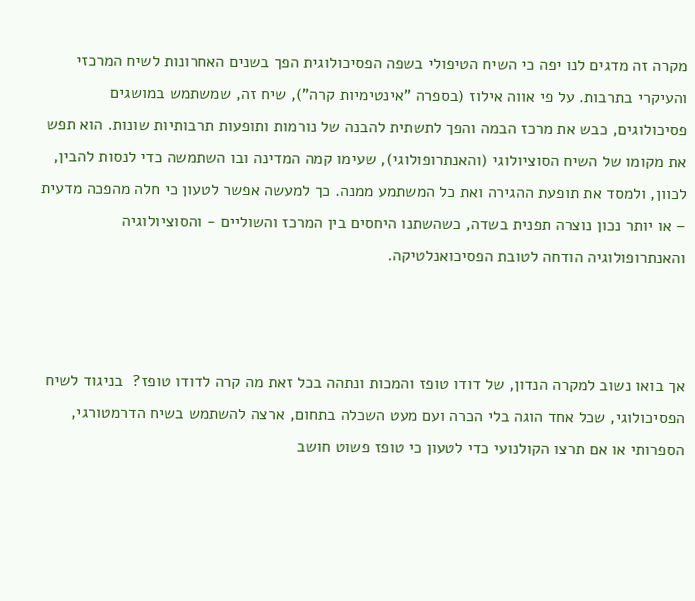מקרה זה מדגים לנו יפה כי השיח הטיפולי בשפה הפסיכולוגית הפך בשנים האחרונות לשיח המרכזי והעיקרי בתרבות. על פי אווה אילוז (בספרה "אינטימיות קרה"), שיח זה, שמשתמש במושגים פסיכולוגים, כבש את מרכז הבמה והפך לתשתית להבנה של נורמות ותופעות תרבותיות שונות. הוא תפש את מקומו של השיח הסוציולוגי (והאנתרופולוגי), שעימו קמה המדינה ובו השתמשה כדי לנסות להבין, לכוון, ולמסד את תופעת ההגירה ואת כל המשתמע ממנה. כך למעשה אפשר לטעון כי חלה מהפכה מדעית – או יותר נכון נוצרה תפנית בשדה, כשהשתנו היחסים בין המרכז והשוליים - והסוציולוגיה והאנתרופולוגיה הודחה לטובת הפסיכואנלטיקה.



אך בואו נשוב למקרה הנדון, של דודו טופז והמכות ונתהה בכל זאת מה קרה לדודו טופז?  בניגוד לשיח הפסיכולוגי, שכל אחד הוגה בלי הכרה ועם מעט השכלה בתחום, ארצה להשתמש בשיח הדרמטורגי, הספרותי או אם תרצו הקולנועי כדי לטעון כי טופז פשוט חושב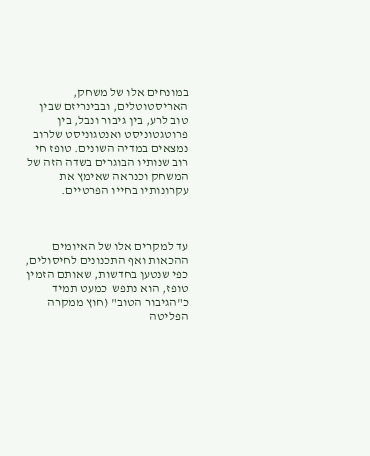במונחים אלו של משחק, האריסטוטלים, ובבינריזם שבין טוב לרע, בין גיבור ונבל, בין פרוטגטוניסט ואנטגוניסט שלרוב נמצאים במדיה השונים. טופז חי רוב שנותיו הבוגרים בשדה הזה של המשחק וכנראה שאימץ את עקרונותיו בחייו הפרטיים.



עד למקרים אלו של האיומים ההכאות ואף התכנונים לחיסולים, כפי שנטען בחדשות, שאותם הזמין טופז, הוא נתפש  כמעט תמיד כ"הגיבור הטוב" (חוץ ממקרה הפליטה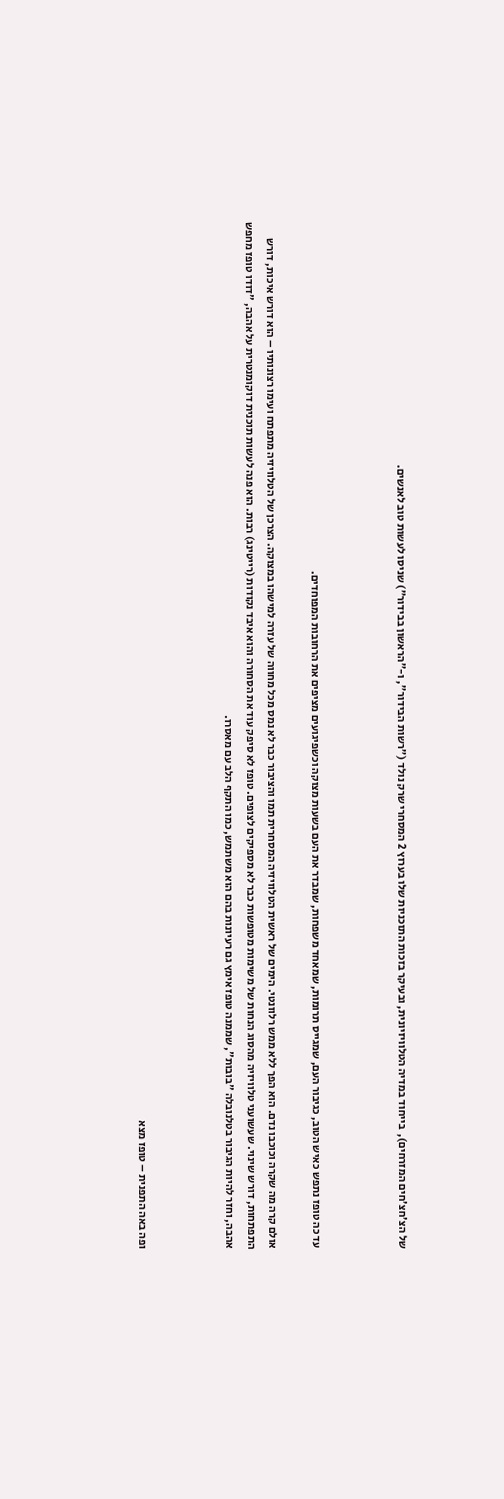של הצ'חצ'חים המזרחים),  בייחוד במדיה הטלוויזיונית, ובעיקר בזכות התוכניות שלו בערוץ 2 המסחרי שרק נולד ("רשות הבידור", ו-"הראשון בבידור") שניסו לעשות טוב לאנשים.



עד כה טופז נתפש כאיש הטוב, כגיבור העם, שמגייס תרומות, שמאחד משפחות, שמבדר את העם בשעות מצוקה וכשפיגועים מציפים את הרחובות המפוחדים.

אולם קרה מה שקרה וכוכבו נדם. הוא הפך ללא ממש רלוונטי. הימים של ראשית הטלוויזיה המסחרית תמו והציבור כבר לא נמס מכל מחווה של עזרה למישהו במצוקה. הצרכן של הטלוויזיה מתפתח ועימו רצונותיו – הוא דורש איכות, דורש התפתחות, דורש שינוי. שעשועני טלוויזיה מהסוג הנחות של משימות מטופשות כבר לא מספיקים לצופים. טופז לא סיפק עוד את הסחורה והוא איבד נקודות (רייטינג) רבות. הוא פנה לעשות תוכנית דוקומנטרית על אהבה, "דודו טופז מחפש אהבה, וחזר להיות הגיבור בטלנובלה "בובות", שממנה טופז אימץ גם רעיונות בהם הוא משתמש, כמו התקף הלב עם מאסרו.



ופה באה התפנית – טופז מצא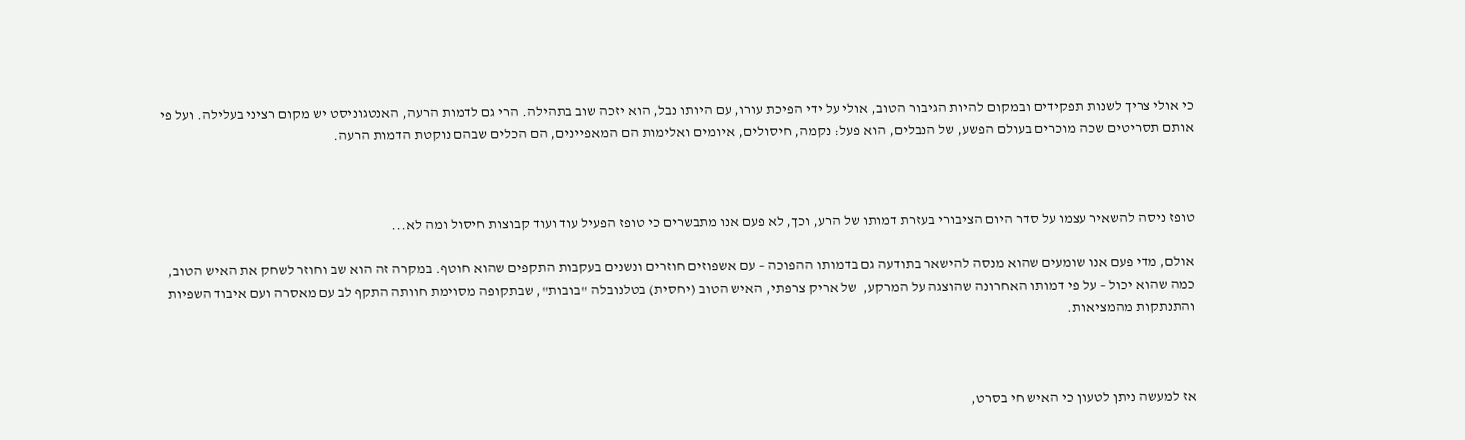כי אולי צריך לשנות תפקידים ובמקום להיות הגיבור הטוב, אולי על ידי הפיכת עורו, עם היותו נבל, הוא יזכה שוב בתהילה. הרי גם לדמות הרעה, האנטגוניסט יש מקום רציני בעלילה. ועל פי אותם תסריטים שכה מוכרים בעולם הפשע, של הנבלים, הוא פעל: נקמה, חיסולים, איומים ואלימות הם המאפיינים, הם הכלים שבהם נוקטת הדמות הרעה.



טופז ניסה להשאיר עצמו על סדר היום הציבורי בעזרת דמותו של הרע, וכך, לא פעם אנו מתבשרים כי טופז הפעיל עוד ועוד קבוצות חיסול ומה לא...

אולם, מדי פעם אנו שומעים שהוא מנסה להישאר בתודעה גם בדמותו ההפוכה – עם אשפוזים חוזרים ונשנים בעקבות התקפים שהוא חוטף. במקרה זה הוא שב וחוזר לשחק את האיש הטוב, כמה שהוא יכול – על פי דמותו האחרונה שהוצגה על המרקע,  של אריק צרפתי, האיש הטוב (יחסית) בטלנובלה "בובות", שבתקופה מסוימת חוותה התקף לב עם מאסרה ועם איבוד השפיות והתנתקות מהמציאות.



אז למעשה ניתן לטעון כי האיש חי בסרט,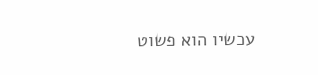עכשיו הוא פשוט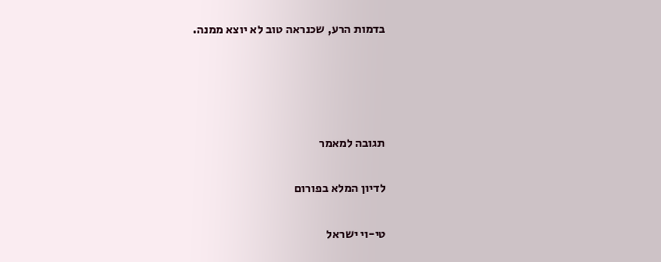בדמות הרע, שכנראה טוב לא יוצא ממנה.




תגובה למאמר

לדיון המלא בפורום

טי-וי ישראל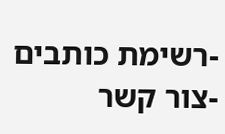-רשימת כותבים -צור קשר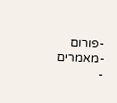-פורום -מאמרים -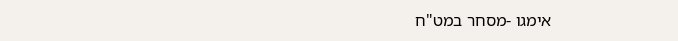אימגו -מסחר במט"ח